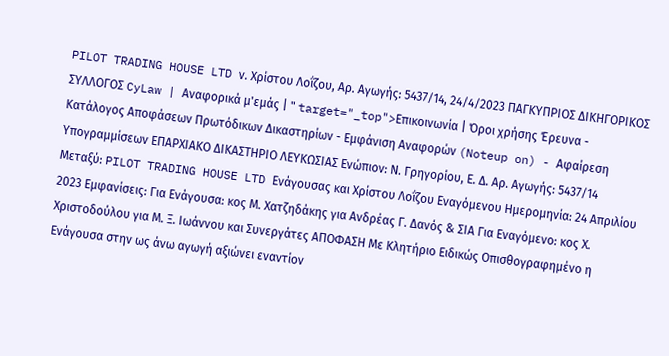PILOT TRADING HOUSE LTD ν. Χρίστου Λοΐζου, Αρ. Αγωγής: 5437/14, 24/4/2023 ΠΑΓΚΥΠΡΙΟΣ ΔΙΚΗΓΟΡΙΚΟΣ ΣΥΛΛΟΓΟΣ CyLaw | Αναφορικά μ'εμάς | " target="_top">Επικοινωνία | Όροι χρήσης Έρευνα - Κατάλογος Αποφάσεων Πρωτόδικων Δικαστηρίων - Εμφάνιση Αναφορών (Noteup on) - Αφαίρεση Υπογραμμίσεων ΕΠΑΡΧΙΑΚΟ ΔΙΚΑΣΤΗΡΙΟ ΛΕΥΚΩΣΙΑΣ Ενώπιον: Ν. Γρηγορίου, Ε. Δ. Αρ. Αγωγής: 5437/14 Μεταξύ: PILOT TRADING HOUSE LTD Ενάγουσας και Χρίστου Λοΐζου Εναγόμενου Ημερομηνία: 24 Απριλίου 2023 Εμφανίσεις: Για Ενάγουσα: κος Μ. Χατζηδάκης για Ανδρέας Γ. Δανός & ΣΙΑ Για Εναγόμενο: κος Χ. Χριστοδούλου για Μ. Ξ. Ιωάννου και Συνεργάτες ΑΠΟΦΑΣΗ Με Κλητήριο Ειδικώς Οπισθογραφημένο η Ενάγουσα στην ως άνω αγωγή αξιώνει εναντίον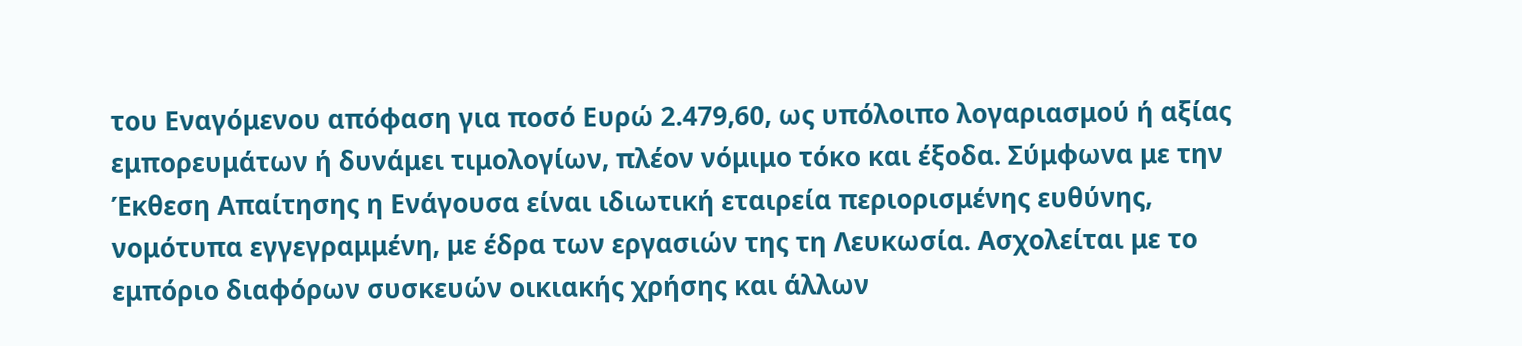του Εναγόμενου απόφαση για ποσό Ευρώ 2.479,60, ως υπόλοιπο λογαριασμού ή αξίας εμπορευμάτων ή δυνάμει τιμολογίων, πλέον νόμιμο τόκο και έξοδα. Σύμφωνα με την Έκθεση Απαίτησης η Ενάγουσα είναι ιδιωτική εταιρεία περιορισμένης ευθύνης, νομότυπα εγγεγραμμένη, με έδρα των εργασιών της τη Λευκωσία. Ασχολείται με το εμπόριο διαφόρων συσκευών οικιακής χρήσης και άλλων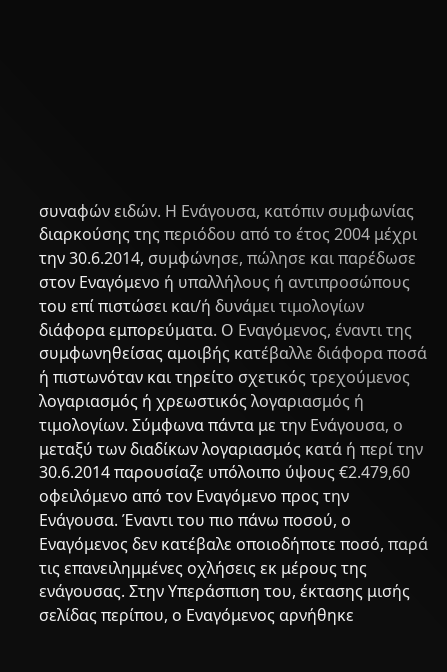συναφών ειδών. Η Ενάγουσα, κατόπιν συμφωνίας διαρκούσης της περιόδου από το έτος 2004 μέχρι την 30.6.2014, συμφώνησε, πώλησε και παρέδωσε στον Εναγόμενο ή υπαλλήλους ή αντιπροσώπους του επί πιστώσει και/ή δυνάμει τιμολογίων διάφορα εμπορεύματα. Ο Εναγόμενος, έναντι της συμφωνηθείσας αμοιβής κατέβαλλε διάφορα ποσά ή πιστωνόταν και τηρείτο σχετικός τρεχούμενος λογαριασμός ή χρεωστικός λογαριασμός ή τιμολογίων. Σύμφωνα πάντα με την Ενάγουσα, ο μεταξύ των διαδίκων λογαριασμός κατά ή περί την 30.6.2014 παρουσίαζε υπόλοιπο ύψους €2.479,60 οφειλόμενο από τον Εναγόμενο προς την Ενάγουσα. Έναντι του πιο πάνω ποσού, ο Εναγόμενος δεν κατέβαλε οποιοδήποτε ποσό, παρά τις επανειλημμένες οχλήσεις εκ μέρους της ενάγουσας. Στην Υπεράσπιση του, έκτασης μισής σελίδας περίπου, ο Εναγόμενος αρνήθηκε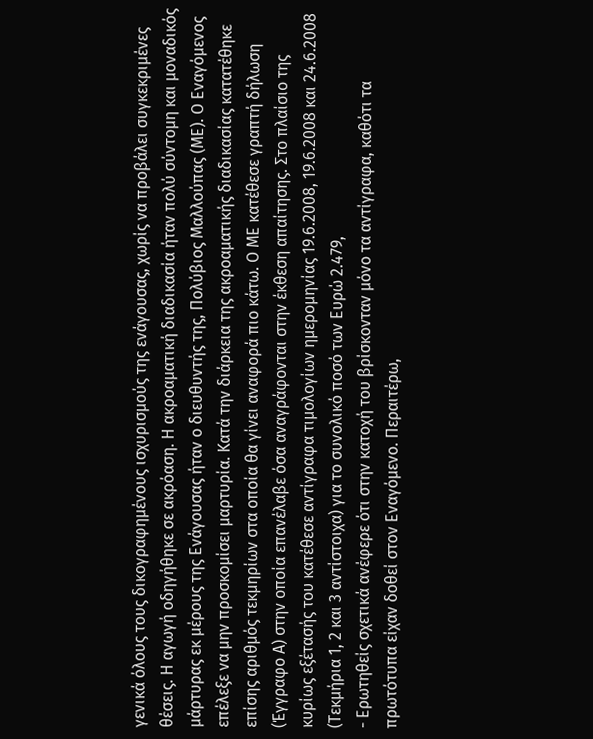γενικά όλους τους δικογραφημένους ισχυρισμούς της ενάγουσας, χωρίς να προβάλει συγκεκριμένες θέσεις. Η αγωγή οδηγήθηκε σε ακρόαση. Η ακροαματική διαδικασία ήταν πολύ σύντομη και μοναδικός μάρτυρας εκ μέρους της Ενάγουσας ήταν ο διευθυντής της, Πολύβιος Μαλλούπας (ΜΕ). Ο Εναγόμενος επέλεξε να μην προσκομίσει μαρτυρία. Κατά την διάρκεια της ακροαματικής διαδικασίας κατατέθηκε επίσης αριθμός τεκμηρίων στα οποία θα γίνει αναφορά πιο κάτω. Ο ΜΕ κατέθεσε γραπτή δήλωση (Έγγραφο Α) στην οποία επανέλαβε όσα αναγράφονται στην έκθεση απαίτησης. Στο πλαίσιο της κυρίως εξέτασής του κατέθεσε αντίγραφα τιμολογίων ημερομηνίας 19.6.2008, 19.6.2008 και 24.6.2008 (Τεκμήρια 1, 2 και 3 αντίστοιχα) για το συνολικό ποσό των Ευρώ 2.479,
- Ερωτηθείς σχετικά ανέφερε ότι στην κατοχή του βρίσκονταν μόνο τα αντίγραφα, καθότι τα πρωτότυπα είχαν δοθεί στον Εναγόμενο. Περαιτέρω,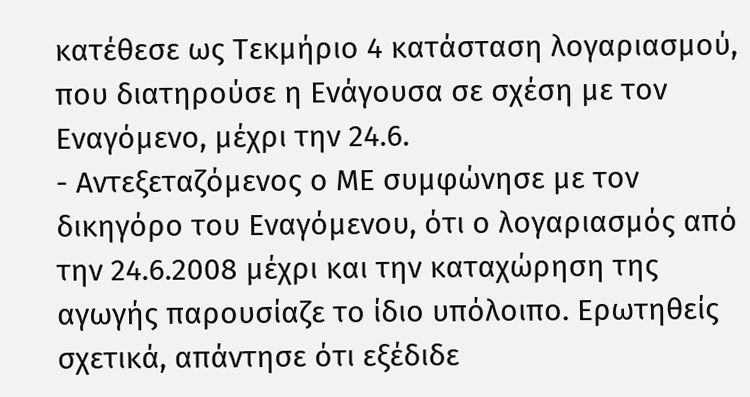κατέθεσε ως Τεκμήριο 4 κατάσταση λογαριασμού, που διατηρούσε η Ενάγουσα σε σχέση με τον Εναγόμενο, μέχρι την 24.6.
- Αντεξεταζόμενος ο ΜΕ συμφώνησε με τον δικηγόρο του Εναγόμενου, ότι ο λογαριασμός από την 24.6.2008 μέχρι και την καταχώρηση της αγωγής παρουσίαζε το ίδιο υπόλοιπο. Ερωτηθείς σχετικά, απάντησε ότι εξέδιδε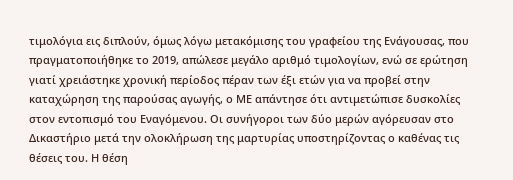τιμολόγια εις διπλούν, όμως λόγω μετακόμισης του γραφείου της Ενάγουσας, που πραγματοποιήθηκε το 2019, απώλεσε μεγάλο αριθμό τιμολογίων, ενώ σε ερώτηση γιατί χρειάστηκε χρονική περίοδος πέραν των έξι ετών για να προβεί στην καταχώρηση της παρούσας αγωγής, ο ΜΕ απάντησε ότι αντιμετώπισε δυσκολίες στον εντοπισμό του Εναγόμενου. Οι συνήγοροι των δύο μερών αγόρευσαν στο Δικαστήριο μετά την ολοκλήρωση της μαρτυρίας υποστηρίζοντας ο καθένας τις θέσεις του. Η θέση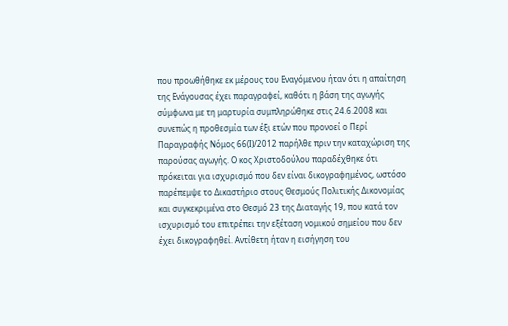που προωθήθηκε εκ μέρους του Εναγόμενου ήταν ότι η απαίτηση της Ενάγουσας έχει παραγραφεί, καθότι η βάση της αγωγής σύμφωνα με τη μαρτυρία συμπληρώθηκε στις 24.6.2008 και συνεπώς η προθεσμία των έξι ετών που προνοεί ο Περί Παραγραφής Νόμος 66(Ι)/2012 παρήλθε πριν την καταχώριση της παρούσας αγωγής. Ο κος Χριστοδούλου παραδέχθηκε ότι πρόκειται για ισχυρισμό που δεν είναι δικογραφημένος, ωστόσο παρέπεμψε το Δικαστήριο στους Θεσμούς Πολιτικής Δικονομίας και συγκεκριμένα στο Θεσμό 23 της Διαταγής 19, που κατά τον ισχυρισμό του επιτρέπει την εξέταση νομικού σημείου που δεν έχει δικογραφηθεί. Αντίθετη ήταν η εισήγηση του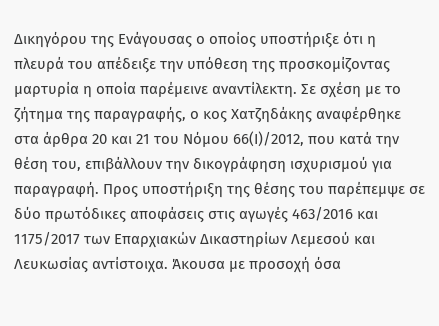Δικηγόρου της Ενάγουσας ο οποίος υποστήριξε ότι η πλευρά του απέδειξε την υπόθεση της προσκομίζοντας μαρτυρία η οποία παρέμεινε αναντίλεκτη. Σε σχέση με το ζήτημα της παραγραφής, ο κος Χατζηδάκης αναφέρθηκε στα άρθρα 20 και 21 του Νόμου 66(Ι)/2012, που κατά την θέση του, επιβάλλουν την δικογράφηση ισχυρισμού για παραγραφή. Προς υποστήριξη της θέσης του παρέπεμψε σε δύο πρωτόδικες αποφάσεις στις αγωγές 463/2016 και 1175/2017 των Επαρχιακών Δικαστηρίων Λεμεσού και Λευκωσίας αντίστοιχα. Άκουσα με προσοχή όσα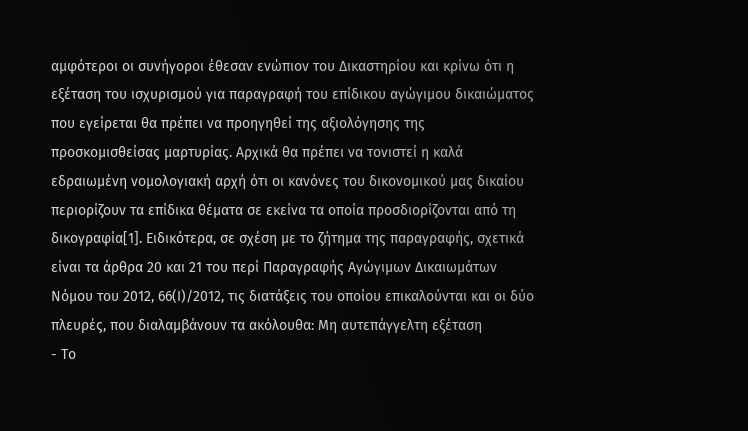αμφότεροι οι συνήγοροι έθεσαν ενώπιον του Δικαστηρίου και κρίνω ότι η εξέταση του ισχυρισμού για παραγραφή του επίδικου αγώγιμου δικαιώματος που εγείρεται θα πρέπει να προηγηθεί της αξιολόγησης της προσκομισθείσας μαρτυρίας. Αρχικά θα πρέπει να τονιστεί η καλά εδραιωμένη νομολογιακή αρχή ότι οι κανόνες του δικονομικού μας δικαίου περιορίζουν τα επίδικα θέματα σε εκείνα τα οποία προσδιορίζονται από τη δικογραφία[1]. Ειδικότερα, σε σχέση με το ζήτημα της παραγραφής, σχετικά είναι τα άρθρα 20 και 21 του περί Παραγραφής Αγώγιμων Δικαιωμάτων Νόμου του 2012, 66(Ι)/2012, τις διατάξεις του οποίου επικαλούνται και οι δύο πλευρές, που διαλαμβάνουν τα ακόλουθα: Μη αυτεπάγγελτη εξέταση
- Το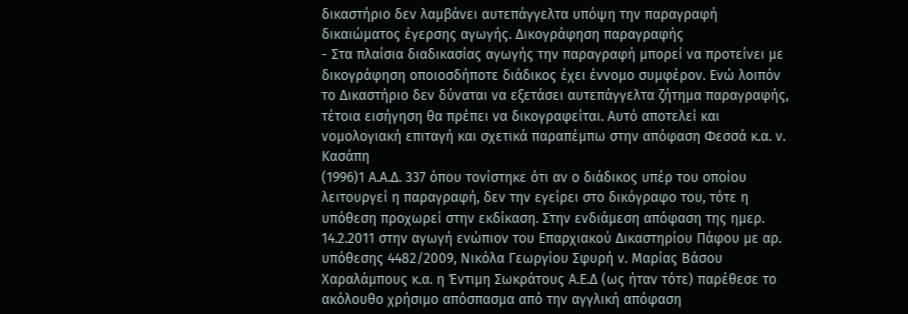δικαστήριο δεν λαμβάνει αυτεπάγγελτα υπόψη την παραγραφή δικαιώματος έγερσης αγωγής. Δικογράφηση παραγραφής
- Στα πλαίσια διαδικασίας αγωγής την παραγραφή μπορεί να προτείνει με δικογράφηση οποιοσδήποτε διάδικος έχει έννομο συμφέρον. Ενώ λοιπόν το Δικαστήριο δεν δύναται να εξετάσει αυτεπάγγελτα ζήτημα παραγραφής, τέτοια εισήγηση θα πρέπει να δικογραφείται. Αυτό αποτελεί και νομολογιακή επιταγή και σχετικά παραπέμπω στην απόφαση Φεσσά κ.α. ν. Κασάπη
(1996)1 Α.Α.Δ. 337 όπου τονίστηκε ότι αν ο διάδικος υπέρ του οποίου λειτουργεί η παραγραφή, δεν την εγείρει στο δικόγραφο του, τότε η υπόθεση προχωρεί στην εκδίκαση. Στην ενδιάμεση απόφαση της ημερ. 14.2.2011 στην αγωγή ενώπιον του Επαρχιακού Δικαστηρίου Πάφου με αρ. υπόθεσης 4482/2009, Νικόλα Γεωργίου Σφυρή ν. Μαρίας Βάσου Χαραλάμπους κ.α. η Έντιμη Σωκράτους Α.Ε.Δ (ως ήταν τότε) παρέθεσε το ακόλουθο χρήσιμο απόσπασμα από την αγγλική απόφαση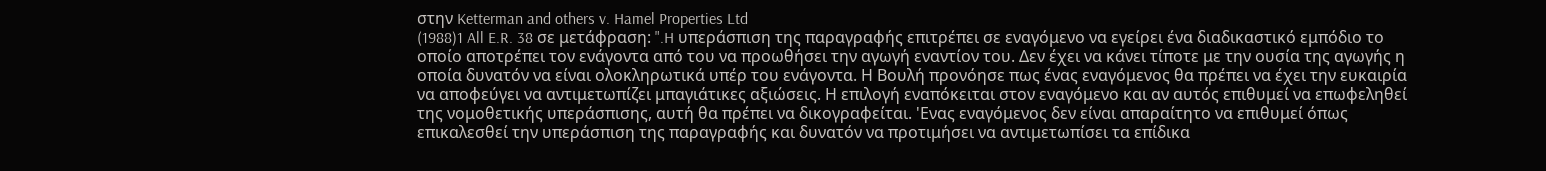στην Ketterman and others v. Hamel Properties Ltd
(1988)1 All E.R. 38 σε μετάφραση: ".H υπεράσπιση της παραγραφής επιτρέπει σε εναγόμενο να εγείρει ένα διαδικαστικό εμπόδιο το οποίο αποτρέπει τον ενάγοντα από του να προωθήσει την αγωγή εναντίον του. Δεν έχει να κάνει τίποτε με την ουσία της αγωγής η οποία δυνατόν να είναι ολοκληρωτικά υπέρ του ενάγοντα. Η Βουλή προνόησε πως ένας εναγόμενος θα πρέπει να έχει την ευκαιρία να αποφεύγει να αντιμετωπίζει μπαγιάτικες αξιώσεις. Η επιλογή εναπόκειται στον εναγόμενο και αν αυτός επιθυμεί να επωφεληθεί της νομοθετικής υπεράσπισης, αυτή θα πρέπει να δικογραφείται. 'Ενας εναγόμενος δεν είναι απαραίτητο να επιθυμεί όπως επικαλεσθεί την υπεράσπιση της παραγραφής και δυνατόν να προτιμήσει να αντιμετωπίσει τα επίδικα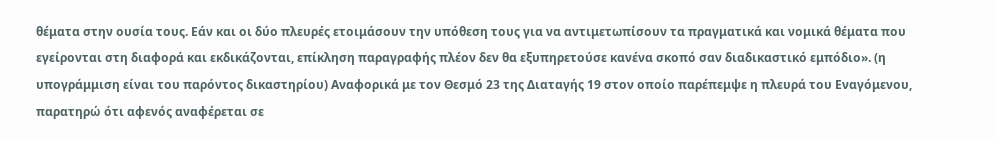θέματα στην ουσία τους. Εάν και οι δύο πλευρές ετοιμάσουν την υπόθεση τους για να αντιμετωπίσουν τα πραγματικά και νομικά θέματα που εγείρονται στη διαφορά και εκδικάζονται, επίκληση παραγραφής πλέον δεν θα εξυπηρετούσε κανένα σκοπό σαν διαδικαστικό εμπόδιο». (η υπογράμμιση είναι του παρόντος δικαστηρίου) Αναφορικά με τον Θεσμό 23 της Διαταγής 19 στον οποίο παρέπεμψε η πλευρά του Εναγόμενου, παρατηρώ ότι αφενός αναφέρεται σε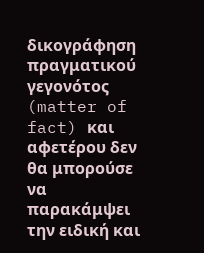δικογράφηση πραγματικού γεγονότος (matter of fact) και αφετέρου δεν θα μπορούσε να παρακάμψει την ειδική και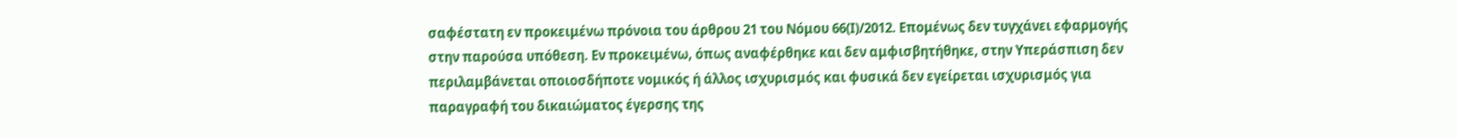σαφέστατη εν προκειμένω πρόνοια του άρθρου 21 του Νόμου 66(Ι)/2012. Επομένως δεν τυγχάνει εφαρμογής στην παρούσα υπόθεση. Εν προκειμένω, όπως αναφέρθηκε και δεν αμφισβητήθηκε, στην Υπεράσπιση δεν περιλαμβάνεται οποιοσδήποτε νομικός ή άλλος ισχυρισμός και φυσικά δεν εγείρεται ισχυρισμός για παραγραφή του δικαιώματος έγερσης της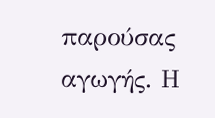παρούσας αγωγής. Η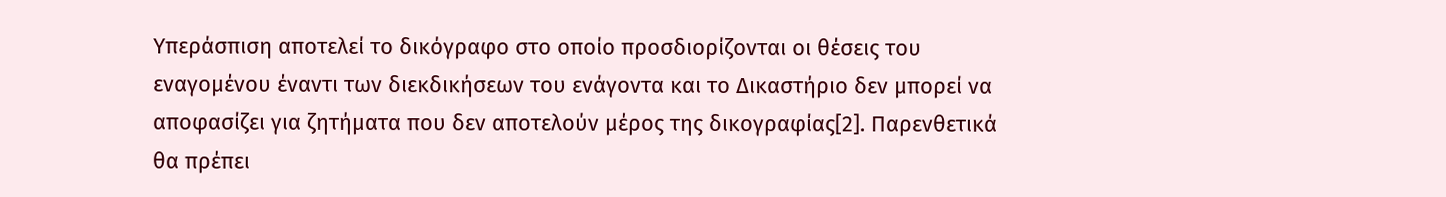Υπεράσπιση αποτελεί το δικόγραφο στο οποίο προσδιορίζονται οι θέσεις του εναγομένου έναντι των διεκδικήσεων του ενάγοντα και το Δικαστήριο δεν μπορεί να αποφασίζει για ζητήματα που δεν αποτελούν μέρος της δικογραφίας[2]. Παρενθετικά θα πρέπει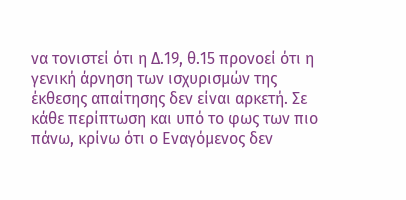να τονιστεί ότι η Δ.19, θ.15 προνοεί ότι η γενική άρνηση των ισχυρισμών της έκθεσης απαίτησης δεν είναι αρκετή. Σε κάθε περίπτωση και υπό το φως των πιο πάνω, κρίνω ότι ο Εναγόμενος δεν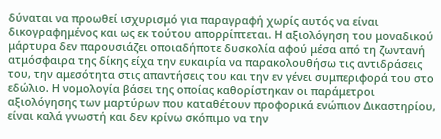δύναται να προωθεί ισχυρισμό για παραγραφή χωρίς αυτός να είναι δικογραφημένος και ως εκ τούτου απορρίπτεται. Η αξιολόγηση του μοναδικού μάρτυρα δεν παρουσιάζει οποιαδήποτε δυσκολία αφού μέσα από τη ζωντανή ατμόσφαιρα της δίκης είχα την ευκαιρία να παρακολουθήσω τις αντιδράσεις του, την αμεσότητα στις απαντήσεις του και την εν γένει συμπεριφορά του στο εδώλιο. Η νομολογία βάσει της οποίας καθορίστηκαν οι παράμετροι αξιολόγησης των μαρτύρων που καταθέτουν προφορικά ενώπιον Δικαστηρίου, είναι καλά γνωστή και δεν κρίνω σκόπιμο να την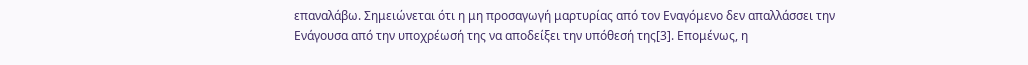επαναλάβω. Σημειώνεται ότι η μη προσαγωγή μαρτυρίας από τον Εναγόμενο δεν απαλλάσσει την Ενάγουσα από την υποχρέωσή της να αποδείξει την υπόθεσή της[3]. Επομένως, η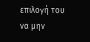επιλογή του να μην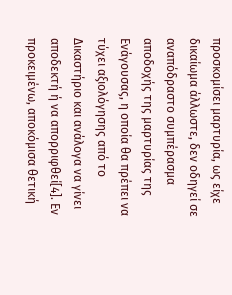προσκομίσει μαρτυρία, ως είχε δικαίωμα άλλωστε, δεν οδηγεί σε αναπόδραστο συμπέρασμα αποδοχής της μαρτυρίας της Ενάγουσας, η οποία θα πρέπει να τύχει αξιολόγησης από το Δικαστήριο και ανάλογα να γίνει αποδεκτή ή να απορριφθεί[4]. Εν προκειμένω, αποκόμισα θετική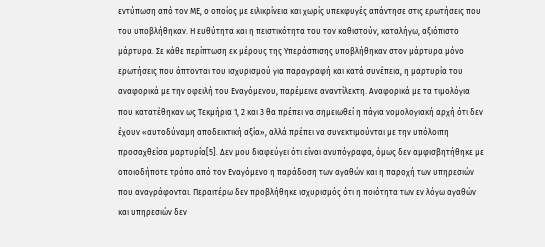εντύπωση από τον ΜΕ, ο οποίος με ειλικρίνεια και χωρίς υπεκφυγές απάντησε στις ερωτήσεις που του υποβλήθηκαν. Η ευθύτητα και η πειστικότητα του τον καθιστούν, καταλήγω, αξιόπιστο μάρτυρα. Σε κάθε περίπτωση εκ μέρους της Υπεράσπισης υποβλήθηκαν στον μάρτυρα μόνο ερωτήσεις που άπτονται του ισχυρισμού για παραγραφή και κατά συνέπεια, η μαρτυρία του αναφορικά με την οφειλή του Εναγόμενου, παρέμεινε αναντίλεκτη. Αναφορικά με τα τιμολόγια που κατατέθηκαν ως Τεκμήρια 1, 2 και 3 θα πρέπει να σημειωθεί η πάγια νομολογιακή αρχή ότι δεν έχουν «αυτοδύναμη αποδεικτική αξία», αλλά πρέπει να συνεκτιμούνται με την υπόλοιπη προσαχθείσα μαρτυρία[5]. Δεν μου διαφεύγει ότι είναι ανυπόγραφα, όμως δεν αμφισβητήθηκε με οποιοδήποτε τρόπο από τον Εναγόμενο η παράδοση των αγαθών και η παροχή των υπηρεσιών που αναγράφονται. Περαιτέρω δεν προβλήθηκε ισχυρισμός ότι η ποιότητα των εν λόγω αγαθών και υπηρεσιών δεν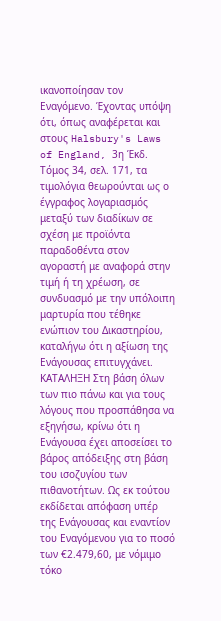ικανοποίησαν τον Εναγόμενο. Έχοντας υπόψη ότι, όπως αναφέρεται και στους Halsbury's Laws of England, 3η Έκδ. Τόμος 34, σελ. 171, τα τιμολόγια θεωρούνται ως ο έγγραφος λογαριασμός μεταξύ των διαδίκων σε σχέση με προϊόντα παραδοθέντα στον αγοραστή με αναφορά στην τιμή ή τη χρέωση, σε συνδυασμό με την υπόλοιπη μαρτυρία που τέθηκε ενώπιον του Δικαστηρίου, καταλήγω ότι η αξίωση της Ενάγουσας επιτυγχάνει. ΚΑΤΑΛΗΞΗ Στη βάση όλων των πιο πάνω και για τους λόγους που προσπάθησα να εξηγήσω, κρίνω ότι η Ενάγουσα έχει αποσείσει το βάρος απόδειξης στη βάση του ισοζυγίου των πιθανοτήτων. Ως εκ τούτου εκδίδεται απόφαση υπέρ της Ενάγουσας και εναντίον του Εναγόμενου για το ποσό των €2.479,60, με νόμιμο τόκο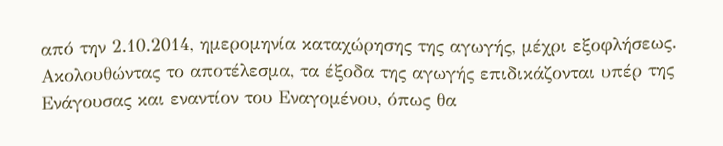από την 2.10.2014, ημερομηνία καταχώρησης της αγωγής, μέχρι εξοφλήσεως. Ακολουθώντας το αποτέλεσμα, τα έξοδα της αγωγής επιδικάζονται υπέρ της Ενάγουσας και εναντίον του Εναγομένου, όπως θα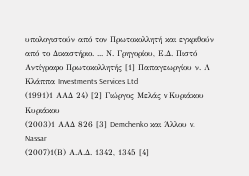υπολογιστούν από τον Πρωτοκολλητή και εγκριθούν από το Δικαστήριο. ... Ν. Γρηγορίου, Ε.Δ. Πιστό Αντίγραφο Πρωτοκολλητής [1] Παπαγεωργίου ν. Λ Κλάππα Investments Services Ltd
(1991)1 ΑΑΔ 24) [2] Γιώργος Μελάς v Κυριάκου Κυριάκου
(2003)1 ΑΑΔ 826 [3] Demchenko και Άλλου v. Nassar
(2007)1(Β) Α.Α.Δ. 1342, 1345 [4]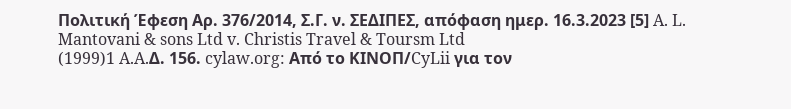Πολιτική Έφεση Αρ. 376/2014, Σ.Γ. ν. ΣΕΔΙΠΕΣ, απόφαση ημερ. 16.3.2023 [5] A. L. Mantovani & sons Ltd v. Christis Travel & Toursm Ltd
(1999)1 A.A.Δ. 156. cylaw.org: Από το ΚΙΝOΠ/CyLii για τον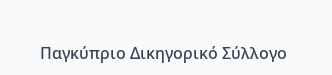Παγκύπριο Δικηγορικό Σύλλογο